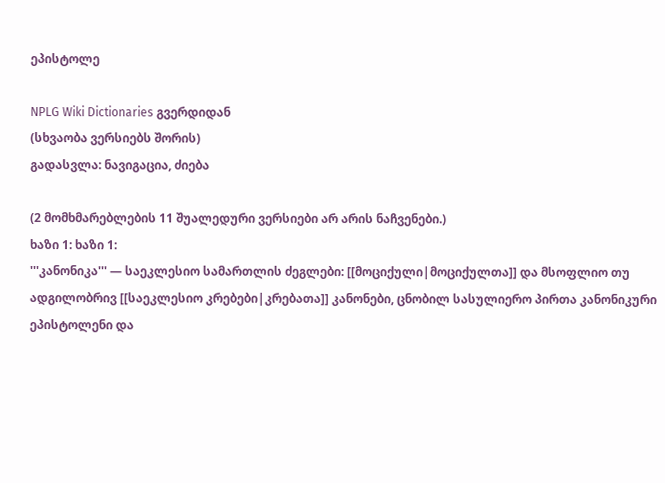ეპისტოლე

NPLG Wiki Dictionaries გვერდიდან
(სხვაობა ვერსიებს შორის)
გადასვლა: ნავიგაცია, ძიება

(2 მომხმარებლების 11 შუალედური ვერსიები არ არის ნაჩვენები.)
ხაზი 1: ხაზი 1:
'''კანონიკა''' — საეკლესიო სამართლის ძეგლები: [[მოციქული|მოციქულთა]] და მსოფლიო თუ ადგილობრივ [[საეკლესიო კრებები|კრებათა]] კანონები, ცნობილ სასულიერო პირთა კანონიკური ეპისტოლენი და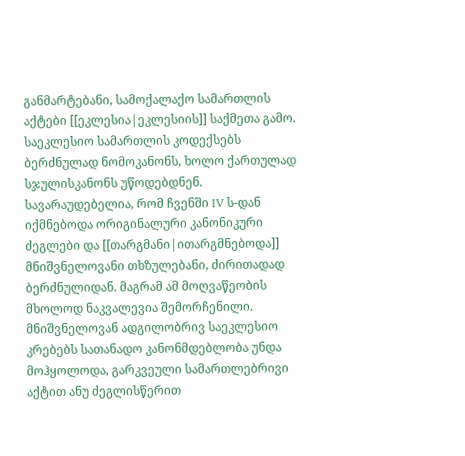განმარტებანი, სამოქალაქო სამართლის აქტები [[ეკლესია|ეკლესიის]] საქმეთა გამო. საეკლესიო სამართლის კოდექსებს ბერძნულად ნომოკანონს, ხოლო ქართულად სჯულისკანონს უწოდებდნენ. სავარაუდებელია, რომ ჩვენში IV ს-დან იქმნებოდა ორიგინალური კანონიკური ძეგლები და [[თარგმანი|ითარგმნებოდა]] მნიშვნელოვანი თხზულებანი, ძირითადად ბერძნულიდან. მაგრამ ამ მოღვაწეობის მხოლოდ ნაკვალევია შემორჩენილი. მნიშვნელოვან ადგილობრივ საეკლესიო კრებებს სათანადო კანონმდებლობა უნდა მოჰყოლოდა, გარკვეული სამართლებრივი აქტით ანუ ძეგლისწერით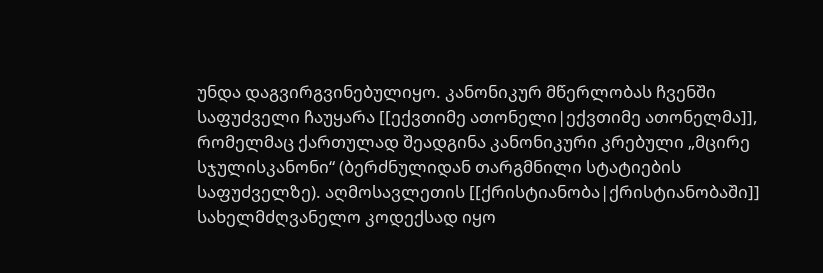უნდა დაგვირგვინებულიყო. კანონიკურ მწერლობას ჩვენში საფუძველი ჩაუყარა [[ექვთიმე ათონელი|ექვთიმე ათონელმა]], რომელმაც ქართულად შეადგინა კანონიკური კრებული „მცირე სჯულისკანონი“ (ბერძნულიდან თარგმნილი სტატიების საფუძველზე). აღმოსავლეთის [[ქრისტიანობა|ქრისტიანობაში]] სახელმძღვანელო კოდექსად იყო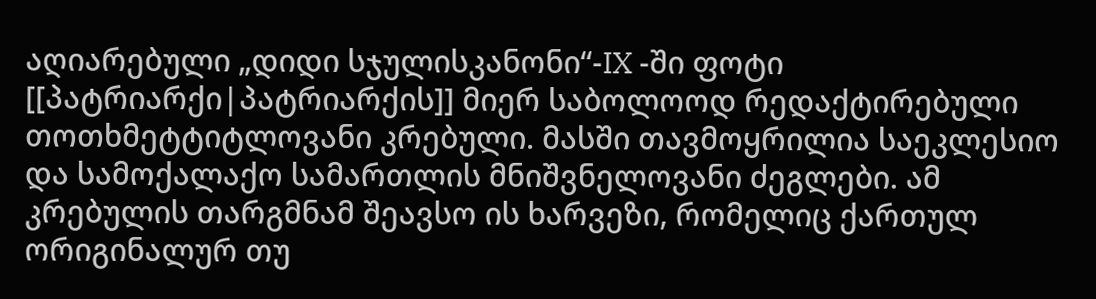აღიარებული „დიდი სჯულისკანონი“-IX -ში ფოტი [[პატრიარქი|პატრიარქის]] მიერ საბოლოოდ რედაქტირებული თოთხმეტტიტლოვანი კრებული. მასში თავმოყრილია საეკლესიო და სამოქალაქო სამართლის მნიშვნელოვანი ძეგლები. ამ კრებულის თარგმნამ შეავსო ის ხარვეზი, რომელიც ქართულ ორიგინალურ თუ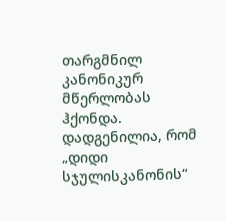თარგმნილ კანონიკურ მწერლობას ჰქონდა. დადგენილია, რომ „დიდი სჯულისკანონის“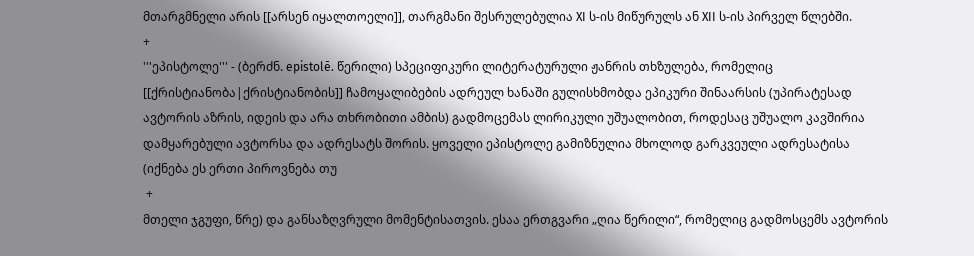მთარგმნელი არის [[არსენ იყალთოელი]], თარგმანი შესრულებულია XI ს-ის მიწურულს ან XII ს-ის პირველ წლებში.
+
'''ეპისტოლე''' - (ბერძნ. epistolē. წერილი) სპეციფიკური ლიტერატურული ჟანრის თხზულება, რომელიც [[ქრისტიანობა|ქრისტიანობის]] ჩამოყალიბების ადრეულ ხანაში გულისხმობდა ეპიკური შინაარსის (უპირატესად ავტორის აზრის, იდეის და არა თხრობითი ამბის) გადმოცემას ლირიკული უშუალობით, როდესაც უშუალო კავშირია დამყარებული ავტორსა და ადრესატს შორის. ყოველი ეპისტოლე გამიზნულია მხოლოდ გარკვეული ადრესატისა (იქნება ეს ერთი პიროვნება თუ
 +
მთელი ჯგუფი, წრე) და განსაზღვრული მომენტისათვის. ესაა ერთგვარი „ღია წერილი“, რომელიც გადმოსცემს ავტორის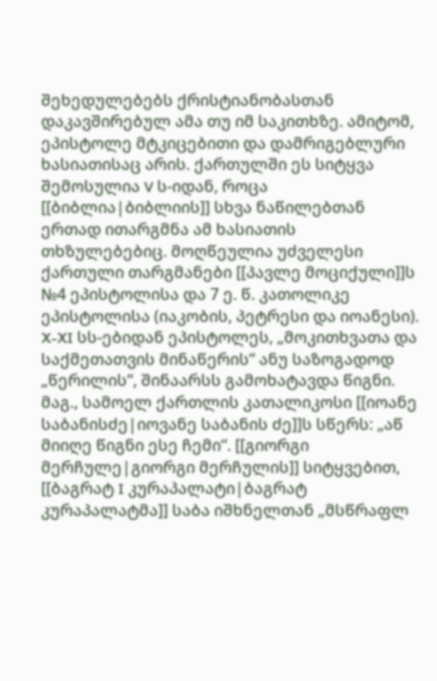შეხედულებებს ქრისტიანობასთან დაკავშირებულ ამა თუ იმ საკითხზე. ამიტომ, ეპისტოლე მტკიცებითი და დამრიგებლური ხასიათისაც არის. ქართულში ეს სიტყვა შემოსულია V ს-იდან, როცა [[ბიბლია|ბიბლიის]] სხვა ნაწილებთან ერთად ითარგმნა ამ ხასიათის თხზულებებიც. მოღწეულია უძველესი ქართული თარგმანები [[პავლე მოციქული]]ს №4 ეპისტოლისა და 7 ე. წ. კათოლიკე ეპისტოლისა (იაკობის, პეტრესი და იოანესი). X-XI სს-ებიდან ეპისტოლეს, „მოკითხვათა და საქმეთათვის მინაწერის“ ანუ საზოგადოდ „წერილის“, შინაარსს გამოხატავდა წიგნი. მაგ., სამოელ ქართლის კათალიკოსი [[იოანე საბანისძე|იოვანე საბანის ძე]]ს სწერს: „აწ მიიღე წიგნი ესე ჩემი“. [[გიორგი მერჩულე|გიორგი მერჩულის]] სიტყვებით, [[ბაგრატ I კურაპალატი|ბაგრატ კურაპალატმა]] საბა იშხნელთან „მსწრაფლ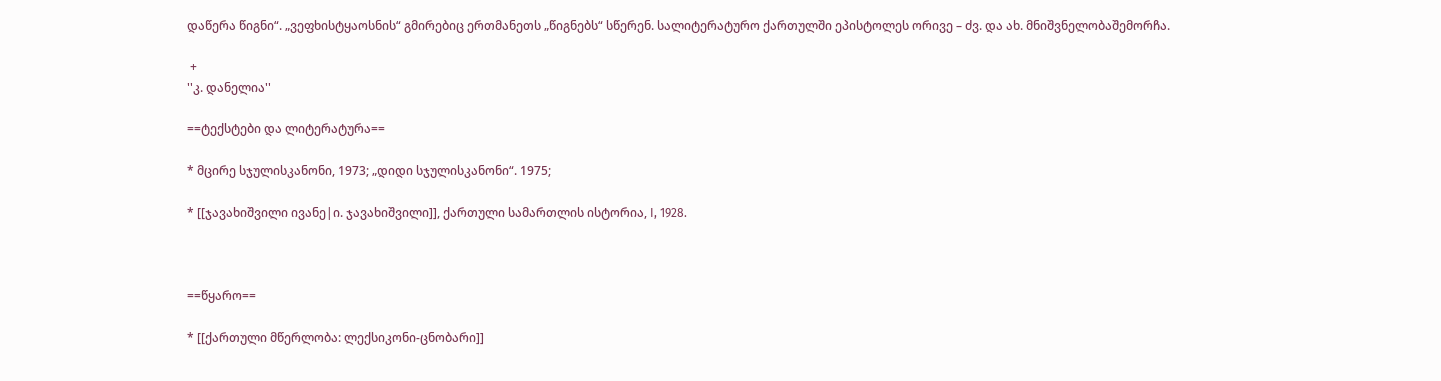დაწერა წიგნი“. „ვეფხისტყაოსნის“ გმირებიც ერთმანეთს „წიგნებს“ სწერენ. სალიტერატურო ქართულში ეპისტოლეს ორივე – ძვ. და ახ. მნიშვნელობაშემორჩა.

 +
''კ. დანელია''

==ტექსტები და ლიტერატურა==

* მცირე სჯულისკანონი, 1973; „დიდი სჯულისკანონი“. 1975;

* [[ჯავახიშვილი ივანე|ი. ჯავახიშვილი]], ქართული სამართლის ისტორია, I, 1928.



==წყარო==

* [[ქართული მწერლობა: ლექსიკონი-ცნობარი]]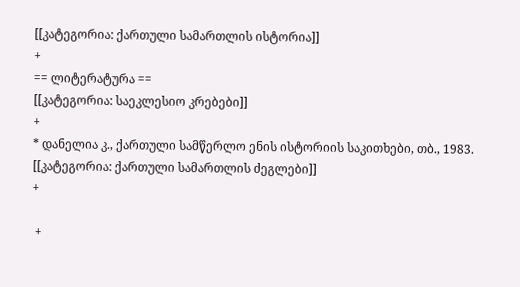[[კატეგორია: ქართული სამართლის ისტორია]]
+
== ლიტერატურა ==
[[კატეგორია: საეკლესიო კრებები]]
+
* დანელია კ., ქართული სამწერლო ენის ისტორიის საკითხები, თბ., 1983.
[[კატეგორია: ქართული სამართლის ძეგლები]]
+

 +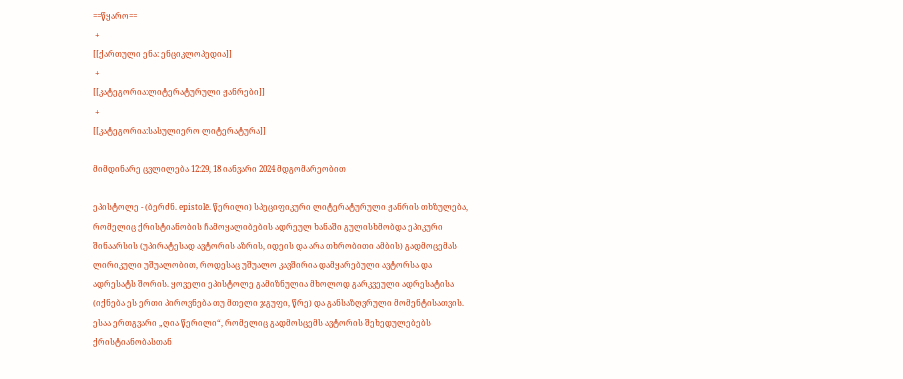==წყარო==
 +
[[ქართული ენა: ენციკლოპედია]]
 +
[[კატეგორია:ლიტერატურული ჟანრები]]
 +
[[კატეგორია:სასულიერო ლიტერატურა]]

მიმდინარე ცვლილება 12:29, 18 იანვარი 2024 მდგომარეობით

ეპისტოლე - (ბერძნ. epistolē. წერილი) სპეციფიკური ლიტერატურული ჟანრის თხზულება, რომელიც ქრისტიანობის ჩამოყალიბების ადრეულ ხანაში გულისხმობდა ეპიკური შინაარსის (უპირატესად ავტორის აზრის, იდეის და არა თხრობითი ამბის) გადმოცემას ლირიკული უშუალობით, როდესაც უშუალო კავშირია დამყარებული ავტორსა და ადრესატს შორის. ყოველი ეპისტოლე გამიზნულია მხოლოდ გარკვეული ადრესატისა (იქნება ეს ერთი პიროვნება თუ მთელი ჯგუფი, წრე) და განსაზღვრული მომენტისათვის. ესაა ერთგვარი „ღია წერილი“, რომელიც გადმოსცემს ავტორის შეხედულებებს ქრისტიანობასთან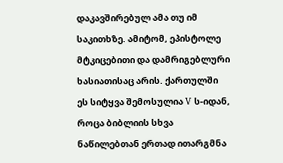დაკავშირებულ ამა თუ იმ საკითხზე. ამიტომ, ეპისტოლე მტკიცებითი და დამრიგებლური ხასიათისაც არის. ქართულში ეს სიტყვა შემოსულია V ს-იდან, როცა ბიბლიის სხვა ნაწილებთან ერთად ითარგმნა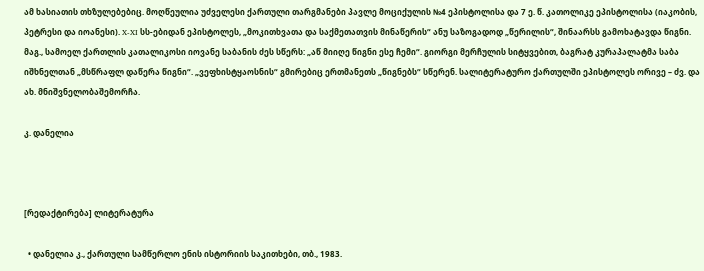ამ ხასიათის თხზულებებიც. მოღწეულია უძველესი ქართული თარგმანები პავლე მოციქულის №4 ეპისტოლისა და 7 ე. წ. კათოლიკე ეპისტოლისა (იაკობის, პეტრესი და იოანესი). X-XI სს-ებიდან ეპისტოლეს, „მოკითხვათა და საქმეთათვის მინაწერის“ ანუ საზოგადოდ „წერილის“, შინაარსს გამოხატავდა წიგნი. მაგ., სამოელ ქართლის კათალიკოსი იოვანე საბანის ძეს სწერს: „აწ მიიღე წიგნი ესე ჩემი“. გიორგი მერჩულის სიტყვებით, ბაგრატ კურაპალატმა საბა იშხნელთან „მსწრაფლ დაწერა წიგნი“. „ვეფხისტყაოსნის“ გმირებიც ერთმანეთს „წიგნებს“ სწერენ. სალიტერატურო ქართულში ეპისტოლეს ორივე – ძვ. და ახ. მნიშვნელობაშემორჩა.

კ. დანელია



[რედაქტირება] ლიტერატურა

  • დანელია კ., ქართული სამწერლო ენის ისტორიის საკითხები, თბ., 1983.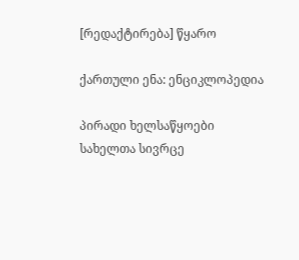[რედაქტირება] წყარო

ქართული ენა: ენციკლოპედია

პირადი ხელსაწყოები
სახელთა სივრცე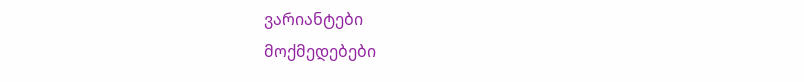ვარიანტები
მოქმედებები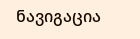ნავიგაცია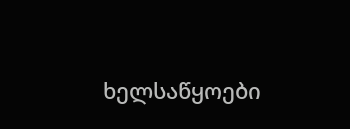ხელსაწყოები